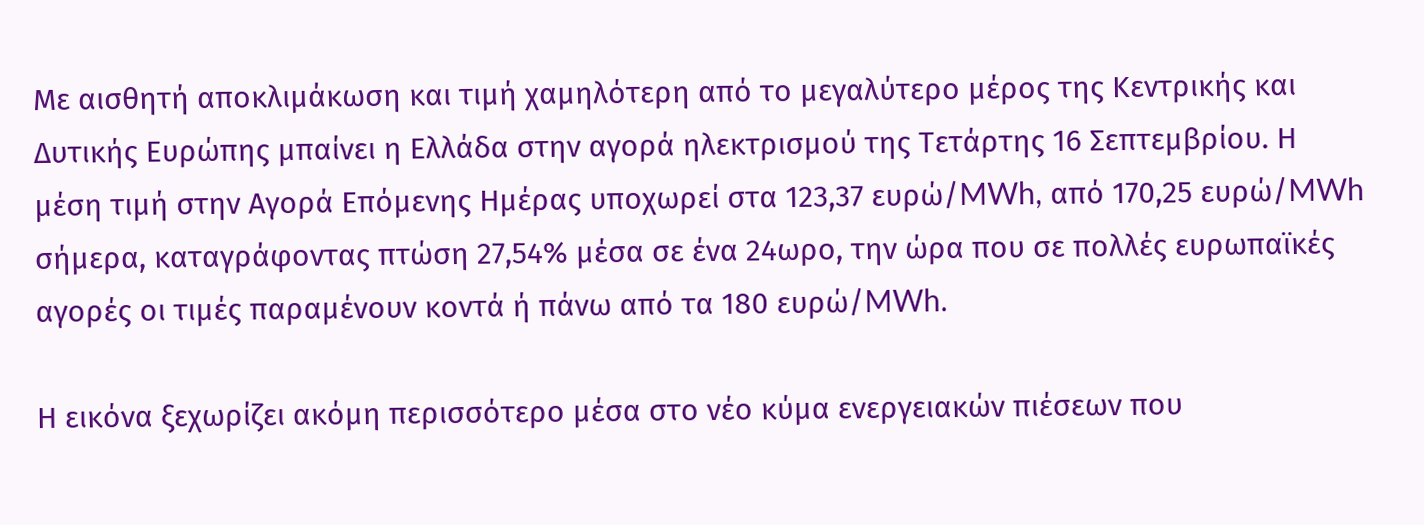Με αισθητή αποκλιμάκωση και τιμή χαμηλότερη από το μεγαλύτερο μέρος της Κεντρικής και Δυτικής Ευρώπης μπαίνει η Ελλάδα στην αγορά ηλεκτρισμού της Τετάρτης 16 Σεπτεμβρίου. Η μέση τιμή στην Αγορά Επόμενης Ημέρας υποχωρεί στα 123,37 ευρώ/MWh, από 170,25 ευρώ/MWh σήμερα, καταγράφοντας πτώση 27,54% μέσα σε ένα 24ωρο, την ώρα που σε πολλές ευρωπαϊκές αγορές οι τιμές παραμένουν κοντά ή πάνω από τα 180 ευρώ/MWh.

Η εικόνα ξεχωρίζει ακόμη περισσότερο μέσα στο νέο κύμα ενεργειακών πιέσεων που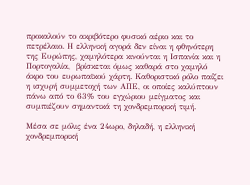προκαλούν το ακριβότερο φυσικό αέριο και το πετρέλαιο. Η ελληνική αγορά δεν είναι η φθηνότερη της Ευρώπης, χαμηλότερα κινούνται η Ισπανία και η Πορτογαλία,  βρίσκεται όμως καθαρά στο χαμηλό άκρο του ευρωπαϊκού χάρτη. Καθοριστικό ρόλο παίζει η ισχυρή συμμετοχή των ΑΠΕ, οι οποίες καλύπτουν πάνω από το 63% του εγχώριου μείγματος και συμπιέζουν σημαντικά τη χονδρεμπορική τιμή.

Μέσα σε μόλις ένα 24ωρο, δηλαδή, η ελληνική χονδρεμπορική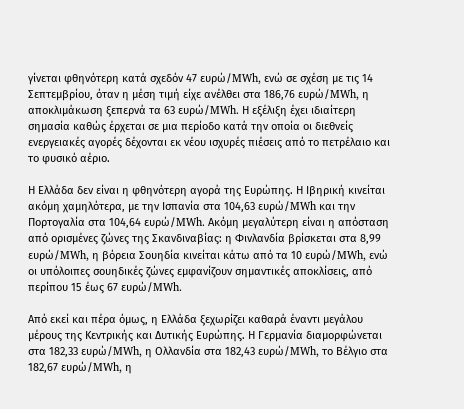γίνεται φθηνότερη κατά σχεδόν 47 ευρώ/MWh, ενώ σε σχέση με τις 14 Σεπτεμβρίου, όταν η μέση τιμή είχε ανέλθει στα 186,76 ευρώ/MWh, η αποκλιμάκωση ξεπερνά τα 63 ευρώ/MWh. Η εξέλιξη έχει ιδιαίτερη σημασία καθώς έρχεται σε μια περίοδο κατά την οποία οι διεθνείς ενεργειακές αγορές δέχονται εκ νέου ισχυρές πιέσεις από το πετρέλαιο και το φυσικό αέριο.

Η Ελλάδα δεν είναι η φθηνότερη αγορά της Ευρώπης. Η Ιβηρική κινείται ακόμη χαμηλότερα, με την Ισπανία στα 104,63 ευρώ/MWh και την Πορτογαλία στα 104,64 ευρώ/MWh. Ακόμη μεγαλύτερη είναι η απόσταση από ορισμένες ζώνες της Σκανδιναβίας: η Φινλανδία βρίσκεται στα 8,99 ευρώ/MWh, η βόρεια Σουηδία κινείται κάτω από τα 10 ευρώ/MWh, ενώ οι υπόλοιπες σουηδικές ζώνες εμφανίζουν σημαντικές αποκλίσεις, από περίπου 15 έως 67 ευρώ/MWh.

Από εκεί και πέρα όμως, η Ελλάδα ξεχωρίζει καθαρά έναντι μεγάλου μέρους της Κεντρικής και Δυτικής Ευρώπης. Η Γερμανία διαμορφώνεται στα 182,33 ευρώ/MWh, η Ολλανδία στα 182,43 ευρώ/MWh, το Βέλγιο στα 182,67 ευρώ/MWh, η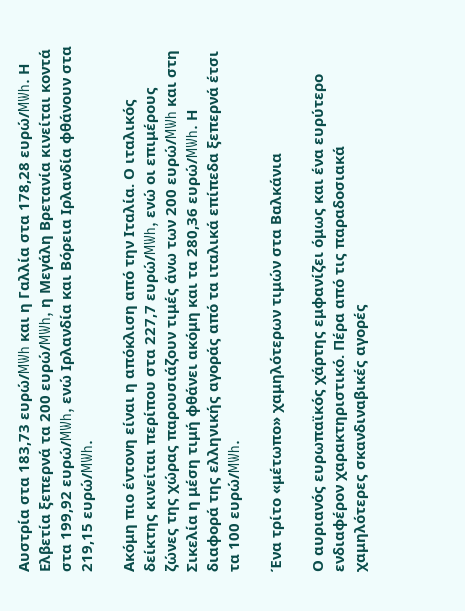Αυστρία στα 183,73 ευρώ/MWh και η Γαλλία στα 178,28 ευρώ/MWh. Η Ελβετία ξεπερνά τα 200 ευρώ/MWh, η Μεγάλη Βρετανία κινείται κοντά στα 199,92 ευρώ/MWh, ενώ Ιρλανδία και Βόρεια Ιρλανδία φθάνουν στα 219,15 ευρώ/MWh.

Ακόμη πιο έντονη είναι η απόκλιση από την Ιταλία. Ο ιταλικός δείκτης κινείται περίπου στα 227,7 ευρώ/MWh, ενώ οι επιμέρους ζώνες της χώρας παρουσιάζουν τιμές άνω των 200 ευρώ/MWh και στη Σικελία η μέση τιμή φθάνει ακόμη και τα 280,36 ευρώ/MWh. Η διαφορά της ελληνικής αγοράς από τα ιταλικά επίπεδα ξεπερνά έτσι τα 100 ευρώ/MWh.

Ένα τρίτο «μέτωπο» χαμηλότερων τιμών στα Βαλκάνια

Ο αυριανός ευρωπαϊκός χάρτης εμφανίζει όμως και ένα ευρύτερο ενδιαφέρον χαρακτηριστικό. Πέρα από τις παραδοσιακά χαμηλότερες σκανδιναβικές αγορές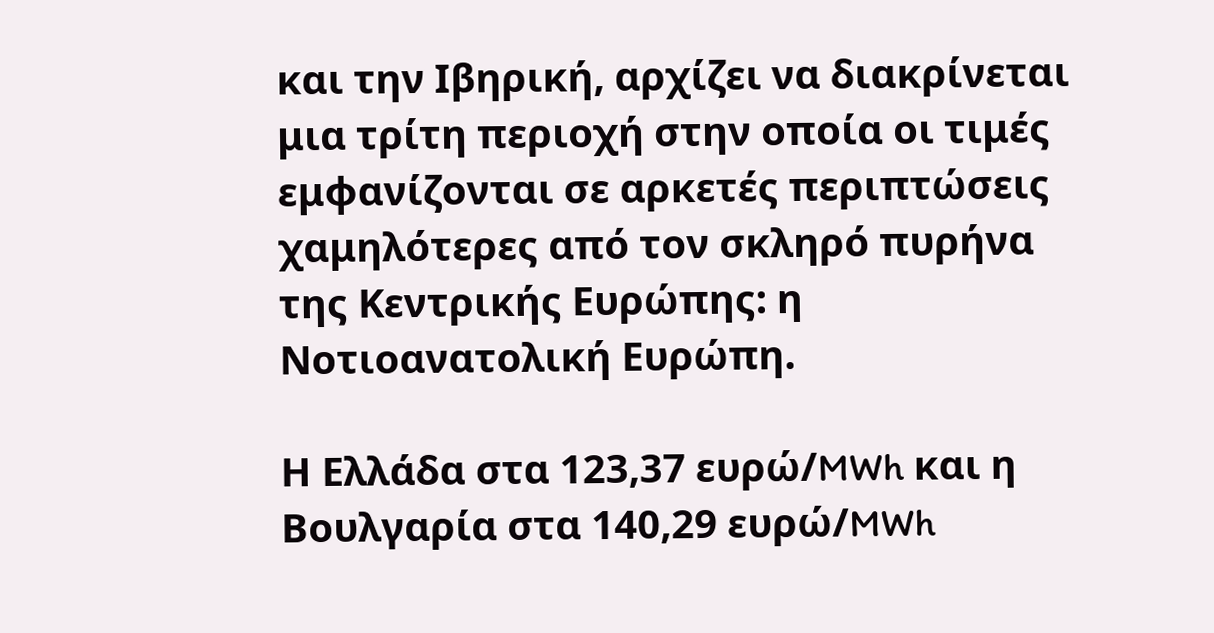και την Ιβηρική, αρχίζει να διακρίνεται μια τρίτη περιοχή στην οποία οι τιμές εμφανίζονται σε αρκετές περιπτώσεις χαμηλότερες από τον σκληρό πυρήνα της Κεντρικής Ευρώπης: η Νοτιοανατολική Ευρώπη.

Η Ελλάδα στα 123,37 ευρώ/MWh και η Βουλγαρία στα 140,29 ευρώ/MWh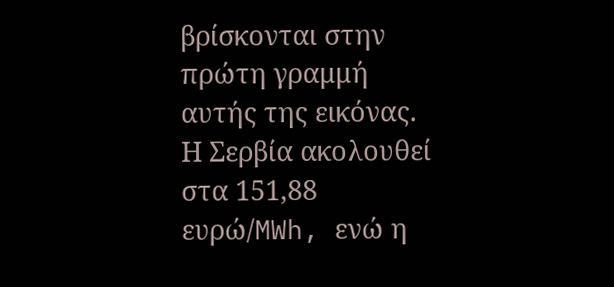βρίσκονται στην πρώτη γραμμή αυτής της εικόνας. Η Σερβία ακολουθεί στα 151,88 ευρώ/MWh, ενώ η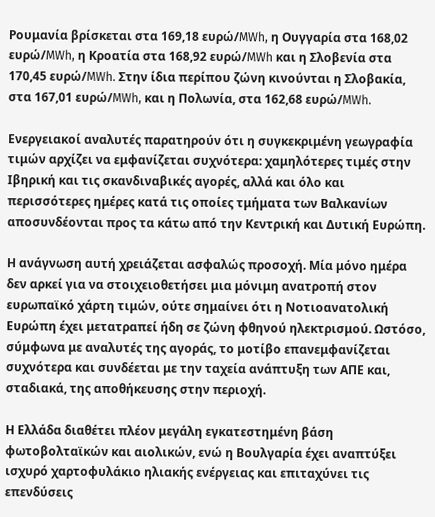Ρουμανία βρίσκεται στα 169,18 ευρώ/MWh, η Ουγγαρία στα 168,02 ευρώ/MWh, η Κροατία στα 168,92 ευρώ/MWh και η Σλοβενία στα 170,45 ευρώ/MWh. Στην ίδια περίπου ζώνη κινούνται η Σλοβακία, στα 167,01 ευρώ/MWh, και η Πολωνία, στα 162,68 ευρώ/MWh.

Ενεργειακοί αναλυτές παρατηρούν ότι η συγκεκριμένη γεωγραφία τιμών αρχίζει να εμφανίζεται συχνότερα: χαμηλότερες τιμές στην Ιβηρική και τις σκανδιναβικές αγορές, αλλά και όλο και περισσότερες ημέρες κατά τις οποίες τμήματα των Βαλκανίων αποσυνδέονται προς τα κάτω από την Κεντρική και Δυτική Ευρώπη.

Η ανάγνωση αυτή χρειάζεται ασφαλώς προσοχή. Μία μόνο ημέρα δεν αρκεί για να στοιχειοθετήσει μια μόνιμη ανατροπή στον ευρωπαϊκό χάρτη τιμών, ούτε σημαίνει ότι η Νοτιοανατολική Ευρώπη έχει μετατραπεί ήδη σε ζώνη φθηνού ηλεκτρισμού. Ωστόσο, σύμφωνα με αναλυτές της αγοράς, το μοτίβο επανεμφανίζεται συχνότερα και συνδέεται με την ταχεία ανάπτυξη των ΑΠΕ και, σταδιακά, της αποθήκευσης στην περιοχή.

Η Ελλάδα διαθέτει πλέον μεγάλη εγκατεστημένη βάση φωτοβολταϊκών και αιολικών, ενώ η Βουλγαρία έχει αναπτύξει ισχυρό χαρτοφυλάκιο ηλιακής ενέργειας και επιταχύνει τις επενδύσεις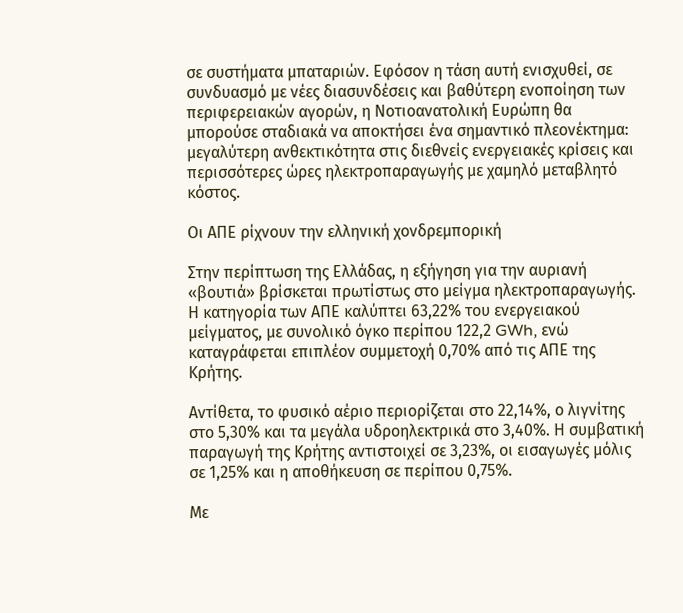σε συστήματα μπαταριών. Εφόσον η τάση αυτή ενισχυθεί, σε συνδυασμό με νέες διασυνδέσεις και βαθύτερη ενοποίηση των περιφερειακών αγορών, η Νοτιοανατολική Ευρώπη θα μπορούσε σταδιακά να αποκτήσει ένα σημαντικό πλεονέκτημα: μεγαλύτερη ανθεκτικότητα στις διεθνείς ενεργειακές κρίσεις και περισσότερες ώρες ηλεκτροπαραγωγής με χαμηλό μεταβλητό κόστος.

Οι ΑΠΕ ρίχνουν την ελληνική χονδρεμπορική

Στην περίπτωση της Ελλάδας, η εξήγηση για την αυριανή «βουτιά» βρίσκεται πρωτίστως στο μείγμα ηλεκτροπαραγωγής. Η κατηγορία των ΑΠΕ καλύπτει 63,22% του ενεργειακού μείγματος, με συνολικό όγκο περίπου 122,2 GWh, ενώ καταγράφεται επιπλέον συμμετοχή 0,70% από τις ΑΠΕ της Κρήτης.

Αντίθετα, το φυσικό αέριο περιορίζεται στο 22,14%, ο λιγνίτης στο 5,30% και τα μεγάλα υδροηλεκτρικά στο 3,40%. Η συμβατική παραγωγή της Κρήτης αντιστοιχεί σε 3,23%, οι εισαγωγές μόλις σε 1,25% και η αποθήκευση σε περίπου 0,75%.

Με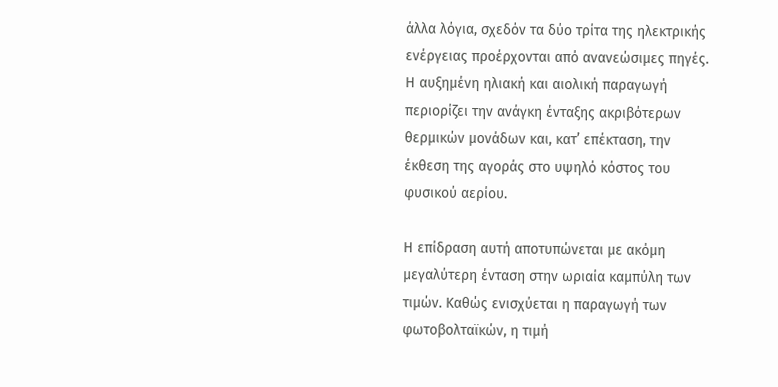άλλα λόγια, σχεδόν τα δύο τρίτα της ηλεκτρικής ενέργειας προέρχονται από ανανεώσιμες πηγές. Η αυξημένη ηλιακή και αιολική παραγωγή περιορίζει την ανάγκη ένταξης ακριβότερων θερμικών μονάδων και, κατ’ επέκταση, την έκθεση της αγοράς στο υψηλό κόστος του φυσικού αερίου.

Η επίδραση αυτή αποτυπώνεται με ακόμη μεγαλύτερη ένταση στην ωριαία καμπύλη των τιμών. Καθώς ενισχύεται η παραγωγή των φωτοβολταϊκών, η τιμή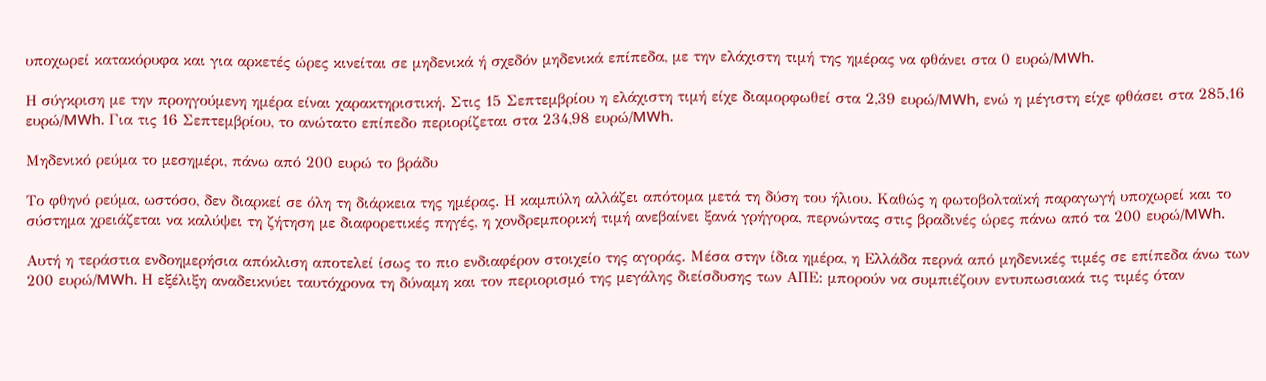υποχωρεί κατακόρυφα και για αρκετές ώρες κινείται σε μηδενικά ή σχεδόν μηδενικά επίπεδα, με την ελάχιστη τιμή της ημέρας να φθάνει στα 0 ευρώ/MWh.

Η σύγκριση με την προηγούμενη ημέρα είναι χαρακτηριστική. Στις 15 Σεπτεμβρίου η ελάχιστη τιμή είχε διαμορφωθεί στα 2,39 ευρώ/MWh, ενώ η μέγιστη είχε φθάσει στα 285,16 ευρώ/MWh. Για τις 16 Σεπτεμβρίου, το ανώτατο επίπεδο περιορίζεται στα 234,98 ευρώ/MWh.

Μηδενικό ρεύμα το μεσημέρι, πάνω από 200 ευρώ το βράδυ

Το φθηνό ρεύμα, ωστόσο, δεν διαρκεί σε όλη τη διάρκεια της ημέρας. Η καμπύλη αλλάζει απότομα μετά τη δύση του ήλιου. Καθώς η φωτοβολταϊκή παραγωγή υποχωρεί και το σύστημα χρειάζεται να καλύψει τη ζήτηση με διαφορετικές πηγές, η χονδρεμπορική τιμή ανεβαίνει ξανά γρήγορα, περνώντας στις βραδινές ώρες πάνω από τα 200 ευρώ/MWh.

Αυτή η τεράστια ενδοημερήσια απόκλιση αποτελεί ίσως το πιο ενδιαφέρον στοιχείο της αγοράς. Μέσα στην ίδια ημέρα, η Ελλάδα περνά από μηδενικές τιμές σε επίπεδα άνω των 200 ευρώ/MWh. Η εξέλιξη αναδεικνύει ταυτόχρονα τη δύναμη και τον περιορισμό της μεγάλης διείσδυσης των ΑΠΕ: μπορούν να συμπιέζουν εντυπωσιακά τις τιμές όταν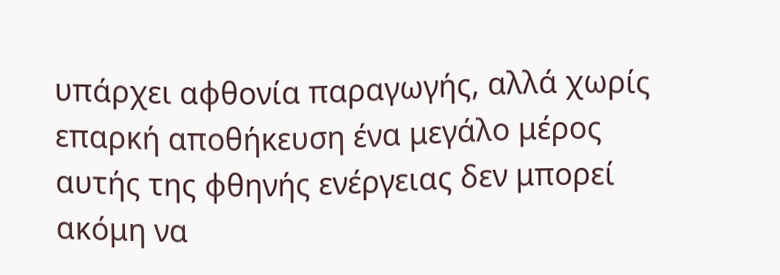υπάρχει αφθονία παραγωγής, αλλά χωρίς επαρκή αποθήκευση ένα μεγάλο μέρος αυτής της φθηνής ενέργειας δεν μπορεί ακόμη να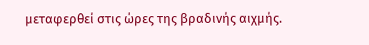μεταφερθεί στις ώρες της βραδινής αιχμής.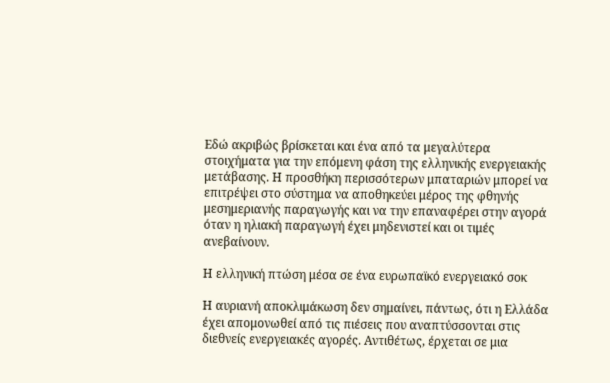Εδώ ακριβώς βρίσκεται και ένα από τα μεγαλύτερα στοιχήματα για την επόμενη φάση της ελληνικής ενεργειακής μετάβασης. Η προσθήκη περισσότερων μπαταριών μπορεί να επιτρέψει στο σύστημα να αποθηκεύει μέρος της φθηνής μεσημεριανής παραγωγής και να την επαναφέρει στην αγορά όταν η ηλιακή παραγωγή έχει μηδενιστεί και οι τιμές ανεβαίνουν.

Η ελληνική πτώση μέσα σε ένα ευρωπαϊκό ενεργειακό σοκ

Η αυριανή αποκλιμάκωση δεν σημαίνει, πάντως, ότι η Ελλάδα έχει απομονωθεί από τις πιέσεις που αναπτύσσονται στις διεθνείς ενεργειακές αγορές. Αντιθέτως, έρχεται σε μια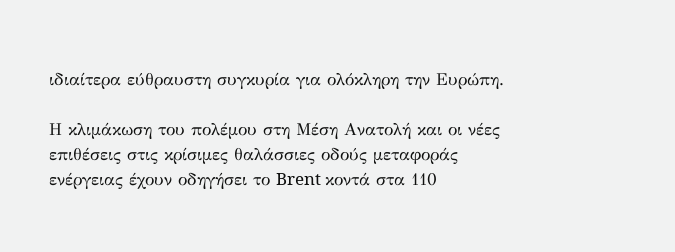ιδιαίτερα εύθραυστη συγκυρία για ολόκληρη την Ευρώπη.

Η κλιμάκωση του πολέμου στη Μέση Ανατολή και οι νέες επιθέσεις στις κρίσιμες θαλάσσιες οδούς μεταφοράς ενέργειας έχουν οδηγήσει το Brent κοντά στα 110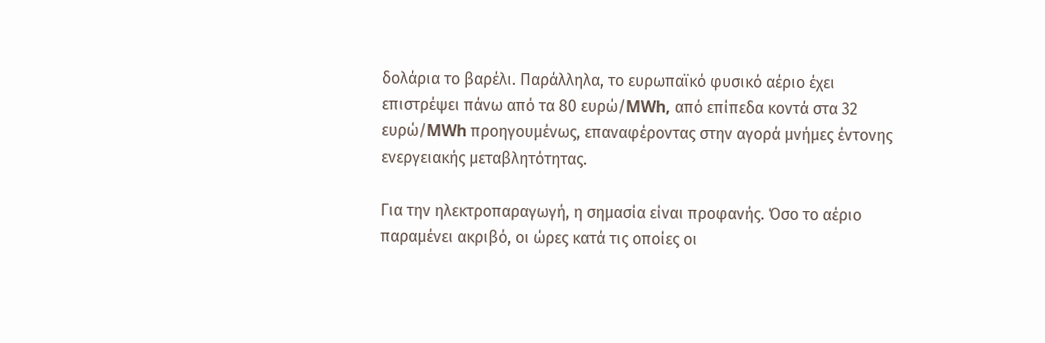δολάρια το βαρέλι. Παράλληλα, το ευρωπαϊκό φυσικό αέριο έχει επιστρέψει πάνω από τα 80 ευρώ/MWh, από επίπεδα κοντά στα 32 ευρώ/MWh προηγουμένως, επαναφέροντας στην αγορά μνήμες έντονης ενεργειακής μεταβλητότητας.

Για την ηλεκτροπαραγωγή, η σημασία είναι προφανής. Όσο το αέριο παραμένει ακριβό, οι ώρες κατά τις οποίες οι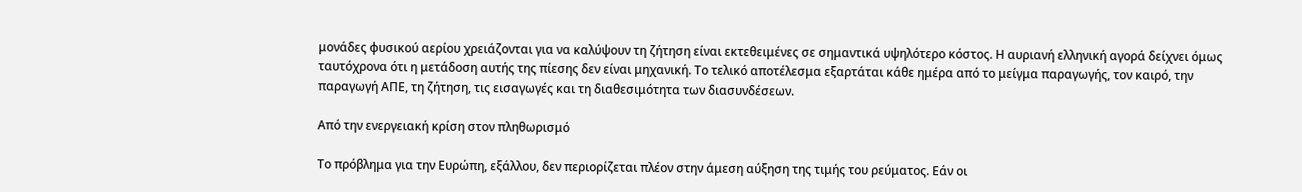μονάδες φυσικού αερίου χρειάζονται για να καλύψουν τη ζήτηση είναι εκτεθειμένες σε σημαντικά υψηλότερο κόστος. Η αυριανή ελληνική αγορά δείχνει όμως ταυτόχρονα ότι η μετάδοση αυτής της πίεσης δεν είναι μηχανική. Το τελικό αποτέλεσμα εξαρτάται κάθε ημέρα από το μείγμα παραγωγής, τον καιρό, την παραγωγή ΑΠΕ, τη ζήτηση, τις εισαγωγές και τη διαθεσιμότητα των διασυνδέσεων.

Από την ενεργειακή κρίση στον πληθωρισμό

Το πρόβλημα για την Ευρώπη, εξάλλου, δεν περιορίζεται πλέον στην άμεση αύξηση της τιμής του ρεύματος. Εάν οι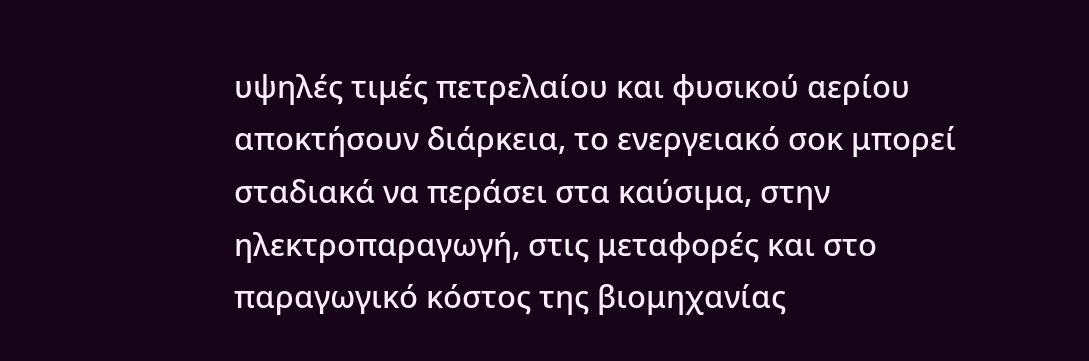υψηλές τιμές πετρελαίου και φυσικού αερίου αποκτήσουν διάρκεια, το ενεργειακό σοκ μπορεί σταδιακά να περάσει στα καύσιμα, στην ηλεκτροπαραγωγή, στις μεταφορές και στο παραγωγικό κόστος της βιομηχανίας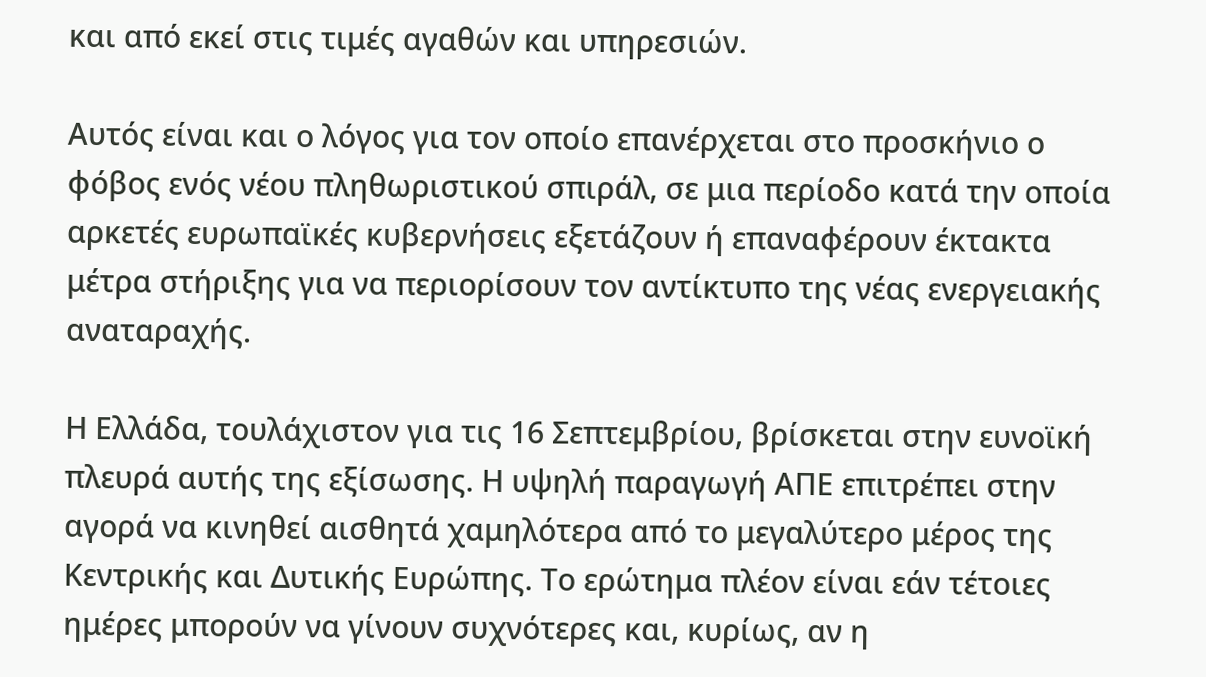και από εκεί στις τιμές αγαθών και υπηρεσιών.

Αυτός είναι και ο λόγος για τον οποίο επανέρχεται στο προσκήνιο ο φόβος ενός νέου πληθωριστικού σπιράλ, σε μια περίοδο κατά την οποία αρκετές ευρωπαϊκές κυβερνήσεις εξετάζουν ή επαναφέρουν έκτακτα μέτρα στήριξης για να περιορίσουν τον αντίκτυπο της νέας ενεργειακής αναταραχής.

Η Ελλάδα, τουλάχιστον για τις 16 Σεπτεμβρίου, βρίσκεται στην ευνοϊκή πλευρά αυτής της εξίσωσης. Η υψηλή παραγωγή ΑΠΕ επιτρέπει στην αγορά να κινηθεί αισθητά χαμηλότερα από το μεγαλύτερο μέρος της Κεντρικής και Δυτικής Ευρώπης. Το ερώτημα πλέον είναι εάν τέτοιες ημέρες μπορούν να γίνουν συχνότερες και, κυρίως, αν η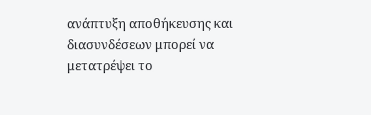ανάπτυξη αποθήκευσης και διασυνδέσεων μπορεί να μετατρέψει το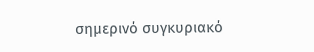σημερινό συγκυριακό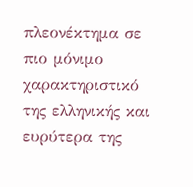πλεονέκτημα σε πιο μόνιμο χαρακτηριστικό της ελληνικής και ευρύτερα της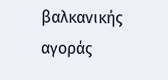βαλκανικής αγοράς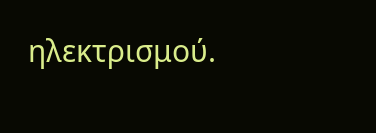ηλεκτρισμού.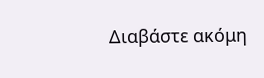Διαβάστε ακόμη